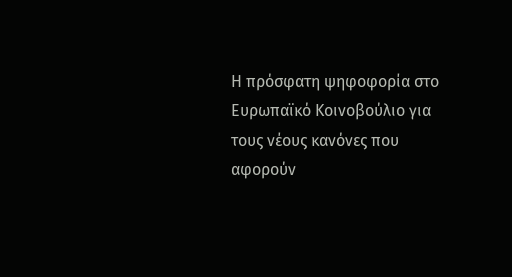Η πρόσφατη ψηφοφορία στο Ευρωπαϊκό Κοινοβούλιο για τους νέους κανόνες που αφορούν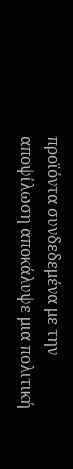προϊόντα συνδεδεμένα με την αποψίλωση αποκάλυψε μια πολιτική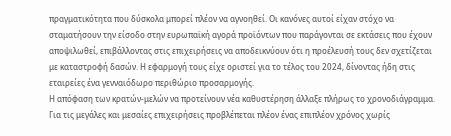πραγματικότητα που δύσκολα μπορεί πλέον να αγνοηθεί. Οι κανόνες αυτοί είχαν στόχο να σταματήσουν την είσοδο στην ευρωπαϊκή αγορά προϊόντων που παράγονται σε εκτάσεις που έχουν αποψιλωθεί, επιβάλλοντας στις επιχειρήσεις να αποδεικνύουν ότι η προέλευσή τους δεν σχετίζεται με καταστροφή δασών. Η εφαρμογή τους είχε οριστεί για το τέλος του 2024, δίνοντας ήδη στις εταιρείες ένα γενναιόδωρο περιθώριο προσαρμογής.
Η απόφαση των κρατών-μελών να προτείνουν νέα καθυστέρηση άλλαξε πλήρως το χρονοδιάγραμμα. Για τις μεγάλες και μεσαίες επιχειρήσεις προβλέπεται πλέον ένας επιπλέον χρόνος χωρίς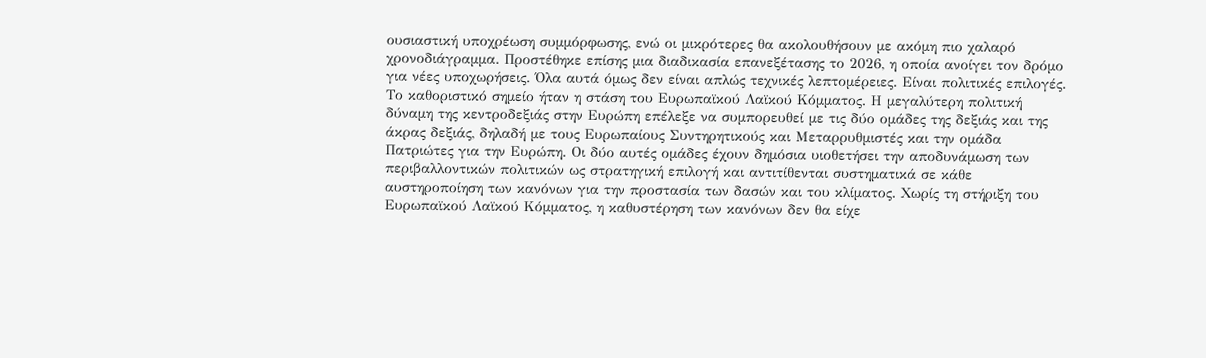ουσιαστική υποχρέωση συμμόρφωσης, ενώ οι μικρότερες θα ακολουθήσουν με ακόμη πιο χαλαρό χρονοδιάγραμμα. Προστέθηκε επίσης μια διαδικασία επανεξέτασης το 2026, η οποία ανοίγει τον δρόμο για νέες υποχωρήσεις. Όλα αυτά όμως δεν είναι απλώς τεχνικές λεπτομέρειες. Είναι πολιτικές επιλογές.
Το καθοριστικό σημείο ήταν η στάση του Ευρωπαϊκού Λαϊκού Κόμματος. Η μεγαλύτερη πολιτική δύναμη της κεντροδεξιάς στην Ευρώπη επέλεξε να συμπορευθεί με τις δύο ομάδες της δεξιάς και της άκρας δεξιάς, δηλαδή με τους Ευρωπαίους Συντηρητικούς και Μεταρρυθμιστές και την ομάδα Πατριώτες για την Ευρώπη. Οι δύο αυτές ομάδες έχουν δημόσια υιοθετήσει την αποδυνάμωση των περιβαλλοντικών πολιτικών ως στρατηγική επιλογή και αντιτίθενται συστηματικά σε κάθε αυστηροποίηση των κανόνων για την προστασία των δασών και του κλίματος. Χωρίς τη στήριξη του Ευρωπαϊκού Λαϊκού Κόμματος, η καθυστέρηση των κανόνων δεν θα είχε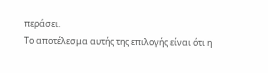περάσει.
Το αποτέλεσμα αυτής της επιλογής είναι ότι η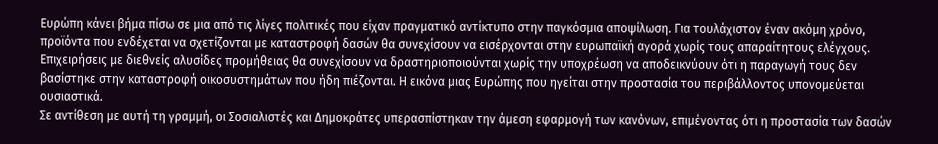Ευρώπη κάνει βήμα πίσω σε μια από τις λίγες πολιτικές που είχαν πραγματικό αντίκτυπο στην παγκόσμια αποψίλωση. Για τουλάχιστον έναν ακόμη χρόνο, προϊόντα που ενδέχεται να σχετίζονται με καταστροφή δασών θα συνεχίσουν να εισέρχονται στην ευρωπαϊκή αγορά χωρίς τους απαραίτητους ελέγχους. Επιχειρήσεις με διεθνείς αλυσίδες προμήθειας θα συνεχίσουν να δραστηριοποιούνται χωρίς την υποχρέωση να αποδεικνύουν ότι η παραγωγή τους δεν βασίστηκε στην καταστροφή οικοσυστημάτων που ήδη πιέζονται. Η εικόνα μιας Ευρώπης που ηγείται στην προστασία του περιβάλλοντος υπονομεύεται ουσιαστικά.
Σε αντίθεση με αυτή τη γραμμή, οι Σοσιαλιστές και Δημοκράτες υπερασπίστηκαν την άμεση εφαρμογή των κανόνων, επιμένοντας ότι η προστασία των δασών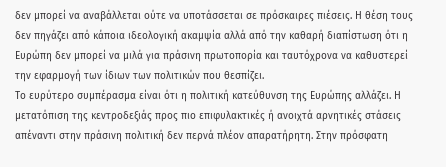δεν μπορεί να αναβάλλεται ούτε να υποτάσσεται σε πρόσκαιρες πιέσεις. Η θέση τους δεν πηγάζει από κάποια ιδεολογική ακαμψία αλλά από την καθαρή διαπίστωση ότι η Ευρώπη δεν μπορεί να μιλά για πράσινη πρωτοπορία και ταυτόχρονα να καθυστερεί την εφαρμογή των ίδιων των πολιτικών που θεσπίζει.
Το ευρύτερο συμπέρασμα είναι ότι η πολιτική κατεύθυνση της Ευρώπης αλλάζει. Η μετατόπιση της κεντροδεξιάς προς πιο επιφυλακτικές ή ανοιχτά αρνητικές στάσεις απέναντι στην πράσινη πολιτική δεν περνά πλέον απαρατήρητη. Στην πρόσφατη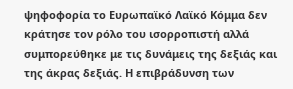ψηφοφορία το Ευρωπαϊκό Λαϊκό Κόμμα δεν κράτησε τον ρόλο του ισορροπιστή αλλά συμπορεύθηκε με τις δυνάμεις της δεξιάς και της άκρας δεξιάς. Η επιβράδυνση των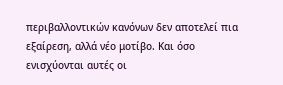περιβαλλοντικών κανόνων δεν αποτελεί πια εξαίρεση, αλλά νέο μοτίβο. Και όσο ενισχύονται αυτές οι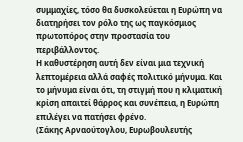συμμαχίες, τόσο θα δυσκολεύεται η Ευρώπη να διατηρήσει τον ρόλο της ως παγκόσμιος πρωτοπόρος στην προστασία του περιβάλλοντος.
Η καθυστέρηση αυτή δεν είναι μια τεχνική λεπτομέρεια αλλά σαφές πολιτικό μήνυμα. Και το μήνυμα είναι ότι, τη στιγμή που η κλιματική κρίση απαιτεί θάρρος και συνέπεια, η Ευρώπη επιλέγει να πατήσει φρένο.
(Σάκης Αρναούτογλου, Ευρωβουλευτής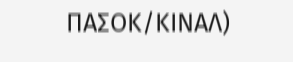ΠΑΣΟΚ/ΚΙΝΑΛ)